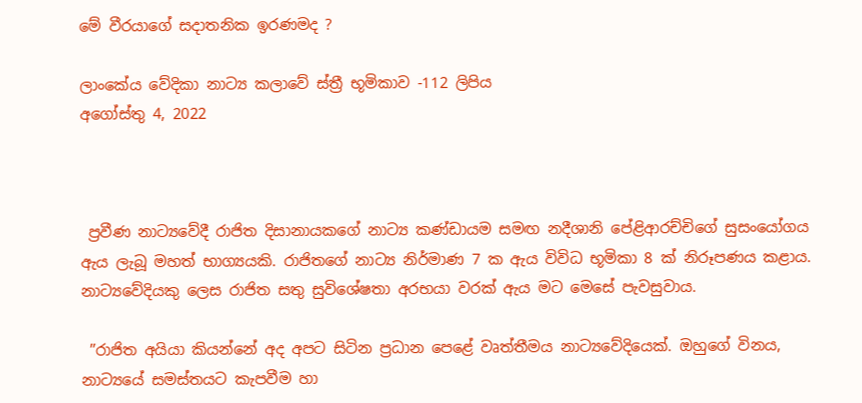මේ වීරයාගේ සදාතනික ඉරණමද ?

ලාංකේය වේදිකා නාට්‍ය කලාවේ ස්ත්‍රී භූමිකාව -112 ලිපිය
අගෝස්තු 4, 2022



 ප්‍රවීණ නාට්‍යවේදී රාජිත දිසානායකගේ නාට්‍ය කණ්ඩායම සමඟ නදීශානි පේළිආරච්චිගේ සුසංයෝගය ඇය ලැබූ මහත් භාග්‍යයකි. රාජිතගේ නාට්‍ය නිර්මාණ 7 ක ඇය විවිධ භූමිකා 8 ක් නිරූපණය කළාය. නාට්‍යවේදියකු ලෙස රාජිත සතු සුවිශේෂතා අරභයා වරක් ඇය මට මෙසේ පැවසුවාය.

 ”රාජිත අයියා කියන්නේ අද අපට සිටින ප්‍රධාන පෙළේ වෘත්තීමය නාට්‍යවේදියෙක්. ඔහුගේ විනය, නාට්‍යයේ සමස්තයට කැපවීම හා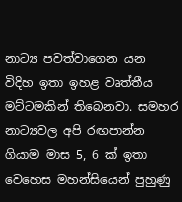නාට්‍ය පවත්වාගෙන යන විදිහ ඉතා ඉහළ වෘත්තීය මට්ටමකින් තිබෙනවා. සමහර නාට්‍යවල අපි රඟපාන්න ගියාම මාස 5, 6 ක් ඉතා වෙහෙස මහන්සියෙන් පුහුණු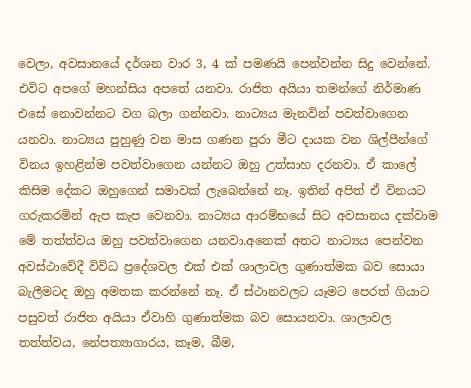වෙලා, අවසානයේ දර්ශන වාර 3, 4 ක් පමණයි පෙන්වන්න සිදු වෙන්නේ. එවිට අපගේ මහන්සිය අපතේ යනවා. රාජිත අයියා තමන්ගේ නිර්මාණ එසේ නොවන්නට වග බලා ගන්නවා. නාට්‍යය මැනවින් පවත්වාගෙන යනවා. නාට්‍යය පුහුණු වන මාස ගණන පුරා මීට දායක වන ශිල්පීන්ගේ විනය ඉහළින්ම පවත්වාගෙන යන්නට ඔහු උත්සාහ දරනවා. ඒ කාලේ කිසිම දේකට ඔහුගෙන් සමාවක් ලැබෙන්නේ නෑ. ඉතින් අපිත් ඒ විනයට ගරුකරමින් ඇප කැප වෙනවා. නාට්‍යය ආරම්භයේ සිට අවසානය දක්වාම මේ තත්ත්වය ඔහු පවත්වාගෙන යනවා.අනෙක් අතට නාට්‍යය පෙන්වන අවස්ථාවේදී විවිධ ප්‍රදේශවල එක් එක් ශාලාවල ගුණාත්මක බව සොයා බැලීමටද ඔහු අමතක කරන්නේ නෑ. ඒ ස්ථානවලට යෑමට පෙරත් ගියාට පසුවත් රාජිත අයියා ඒවාහි ගුණාත්මක බව සොයනවා. ශාලාවල තත්ත්වය, නේපත්‍යාගාරය, කෑම, බීම,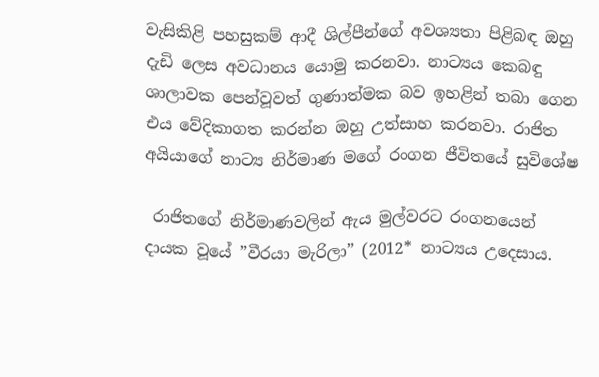වැසිකිළි පහසුකම් ආදී ශිල්පීන්ගේ අවශ්‍යතා පිළිබඳ ඔහු දැඩි ලෙස අවධානය යොමු කරනවා. නාට්‍යය කෙබඳු ශාලාවක පෙන්වූවත් ගුණාත්මක බව ඉහළින් තබා ගෙන එය වේදිකාගත කරන්න ඔහු උත්සාහ කරනවා. රාජිත අයියාගේ නාට්‍ය නිර්මාණ මගේ රංගන ජීවිතයේ සුවිශේෂ

 රාජිතගේ නිර්මාණවලින් ඇය මුල්වරට රංගනයෙන් දායක වූයේ ”වීරයා මැරිලා” (2012* නාට්‍යය උදෙසාය.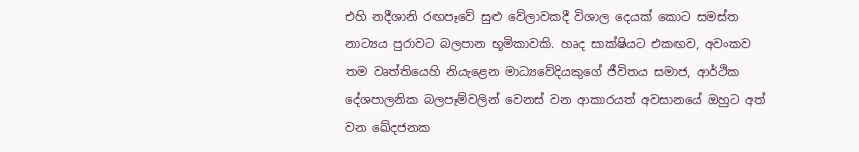එහි නදීශානි රඟපෑවේ සුළු වේලාවකදී විශාල දෙයක් කොට සමස්ත නාට්‍යය පුරාවට බලපාන භූමිකාවකි. හෘද සාක්ෂියට එකඟව, අවංකව තම වෘත්තියෙහි නියැළෙන මාධ්‍යවේදියකුගේ ජීවිතය සමාජ, ආර්ථික දේශපාලනික බලපෑම්වලින් වෙනස් වන ආකාරයත් අවසානයේ ඔහුට අත් වන ඛේදජනක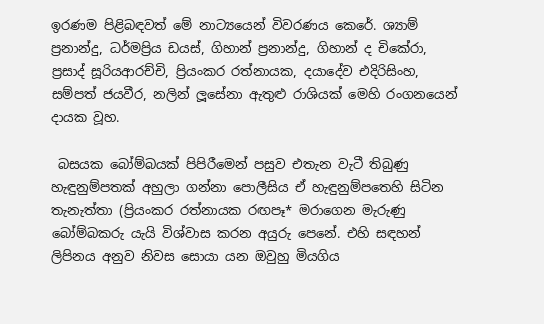ඉරණම පිළිබඳවත් මේ නාට්‍යයෙන් විවරණය කෙරේ. ශ්‍යාම් ප්‍රනාන්දු, ධර්මප්‍රිය ඩයස්, ගිහාන් ප්‍රනාන්දු, ගිහාන් ද චිකේරා, ප්‍රසාද් සූරියආරච්චි, ප්‍රියංකර රත්නායක, දයාදේව එදිරිසිංහ, සම්පත් ජයවීර, නලින් ලූ‍සේනා ඇතුළු රාශියක් මෙහි රංගනයෙන් දායක වූහ.

 බසයක බෝම්බයක් පිපිරීමෙන් පසුව එතැන වැටී තිබුණු හැඳුනුම්පතක් අහුලා ගන්නා පොලීසිය ඒ හැඳුනුම්පතෙහි සිටින තැනැත්තා (ප්‍රියංකර රත්නායක රඟපෑ* මරාගෙන මැරුණු බෝම්බකරු යැයි විශ්වාස කරන අයුරු පෙනේ. එහි සඳහන් ලිපිනය අනුව නිවස සොයා යන ඔවුහු මියගිය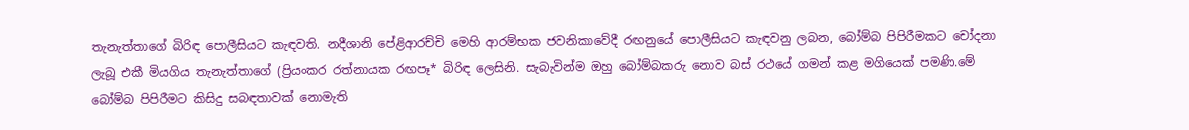තැනැත්තාගේ බිරිඳ පොලීසියට කැඳවති. නදීශානි පේළිආරච්චි මෙහි ආරම්භක ජවනිකාවේදී රඟනුයේ පොලීසියට කැඳවනු ලබන, බෝම්බ පිපිරීමකට චෝදනා ලැබූ එකී මියගිය තැනැත්තාගේ (ප්‍රියංකර රත්නායක රඟපෑ* බිරිඳ ලෙසිනි. සැබැවින්ම ඔහු බෝම්බකරු නොව බස් රථයේ ගමන් කළ මගියෙක් පමණි.මේ බෝම්බ පිපිරීමට කිසිදු සබඳතාවක් නොමැති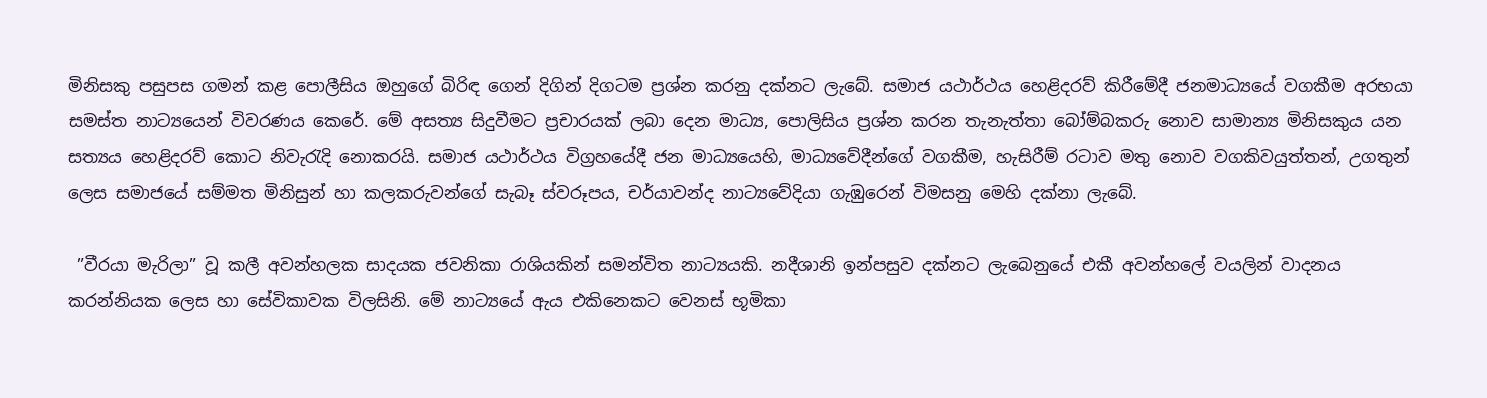මිනිසකු පසුපස ගමන් කළ පොලීසිය ඔහුගේ බිරිඳ ගෙන් දිගින් දිගටම ප්‍රශ්න කරනු දක්නට ලැබේ. සමාජ යථාර්ථය හෙළිදරව් කිරීමේදී ජනමාධ්‍යයේ වගකීම අරභයා සමස්ත නාට්‍යයෙන් විවරණය කෙරේ. මේ අසත්‍ය සිදුවීමට ප්‍රචාරයක් ලබා දෙන මාධ්‍ය, පොලිසිය ප්‍රශ්න කරන තැනැත්තා බෝම්බකරු නොව සාමාන්‍ය මිනිසකුය යන සත්‍යය හෙළිදරව් කොට නිවැරැදි නොකරයි. සමාජ යථාර්ථය විග්‍රහයේදී ජන මාධ්‍යයෙහි, මාධ්‍යවේදීන්ගේ වගකීම, හැසිරීම් රටාව මතු නොව වගකිවයුත්තන්, උගතුන් ලෙස සමාජයේ සම්මත මිනිසුන් හා කලකරුවන්ගේ සැබෑ ස්වරූපය, චර්යාවන්ද නාට්‍යවේදියා ගැඹුරෙන් විමසනු මෙහි දක්නා ලැබේ.

 ”වීරයා මැරිලා” වූ කලී අවන්හලක සාදයක ජවනිකා රාශියකින් සමන්විත නාට්‍යයකි. නදීශානි ඉන්පසුව දක්නට ලැබෙනුයේ එකී අවන්හලේ වයලින් වාදනය කරන්නියක ලෙස හා සේවිකාවක විලසිනි. මේ නාට්‍යයේ ඇය එකිනෙකට වෙනස් භූමිකා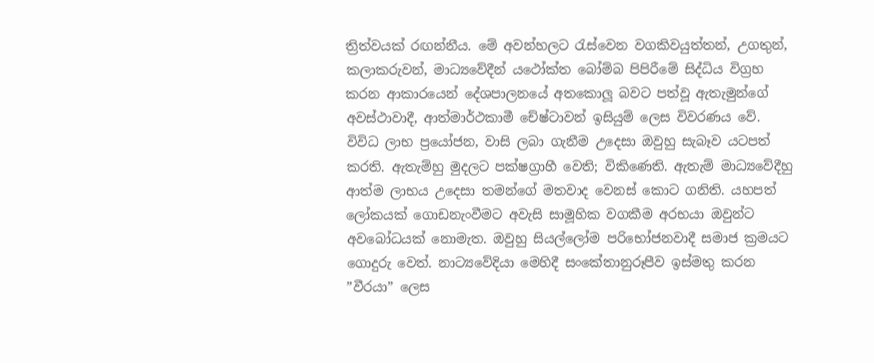ත්‍රිත්වයක් රඟන්නීය. මේ අවන්හලට රැස්වෙන වගකිවයුත්තන්, උගතුන්, කලාකරුවන්, මාධ්‍යවේදීන් යථෝක්ත බෝම්බ පිපිරීමේ සිද්ධිය විග්‍රහ කරන ආකාරයෙන් දේශපාලනයේ අතකොලූ‍ බවට පත්වූ ඇතැමුන්ගේ අවස්ථාවාදී, ආත්මාර්ථකාමී චේෂ්ටාවන් ඉසියුම් ලෙස විවරණය වේ. විවිධ ලාභ ප්‍රයෝජන, වාසි ලබා ගැනීම උදෙසා ඔවුහු සැබෑව යටපත් කරති. ඇතැම්හු මුදලට පක්ෂග්‍රාහී වෙති; විකිණෙති. ඇතැම් මාධ්‍යවේදීහු ආත්ම ලාභය උදෙසා තමන්ගේ මතවාද වෙනස් කොට ගනිති. යහපත් ලෝකයක් ගොඩනැංවීමට අවැසි සාමූහික වගකීම අරභයා ඔවුන්ට අවබෝධයක් නොමැත. ඔවුහු සියල්ලෝම පරිභෝජනවාදී සමාජ ක්‍රමයට ගොදුරු වෙත්. නාට්‍යවේදියා මෙහිදී සංකේතානුරූපීව ඉස්මතු කරන ”වීරයා” ලෙස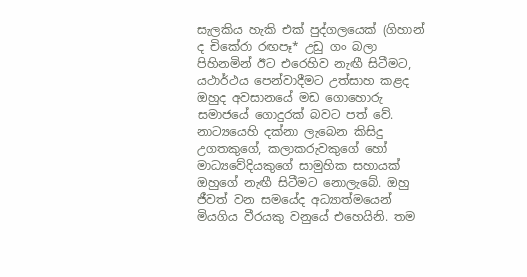සැලකිය හැකි එක් පුද්ගලයෙක් (ගිහාන් ද චිකේරා රඟපෑ* උඩු ගං බලා පිහිනමින් ඊට එරෙහිව නැඟී සිටීමට, යථාර්ථය පෙන්වාදීමට උත්සාහ කළද ඔහුද අවසානයේ මඩ ගොහොරු සමාජයේ ගොදුරක් බවට පත් වේ. නාට්‍යයෙහි දක්නා ලැබෙන කිසිදු උගතකුගේ, කලාකරුවකුගේ හෝ මාධ්‍යවේදියකුගේ සාමුහික සහායක් ඔහුගේ නැඟී සිටීමට නොලැබේ. ඔහු ජීවත් වන සමයේද අධ්‍යාත්මයෙන් මියගිය වීරයකු වනුයේ එහෙයිනි. තම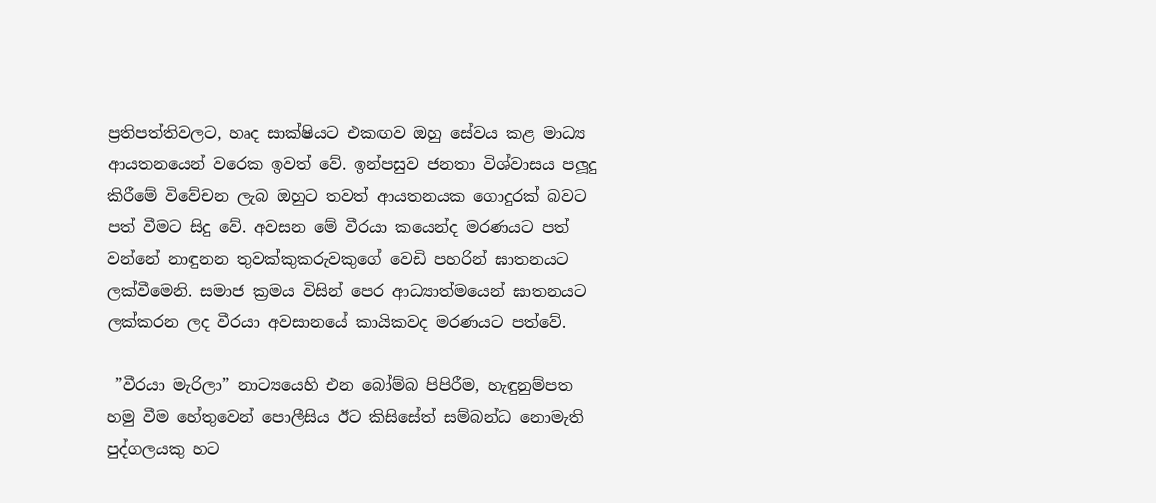ප්‍රතිපත්තිවලට, හෘද සාක්ෂියට එකඟව ඔහු සේවය කළ මාධ්‍ය ආයතනයෙන් වරෙක ඉවත් වේ. ඉන්පසුව ජනතා විශ්වාසය පලූ‍දු කිරීමේ විවේචන ලැබ ඔහුට තවත් ආයතනයක ගොදුරක් බවට පත් වීමට සිදු වේ. අවසන මේ වීරයා කයෙන්ද මරණයට පත් වන්නේ නාඳුනන තුවක්කුකරුවකුගේ වෙඩි පහරින් ඝාතනයට ලක්වීමෙනි. සමාජ ක්‍රමය විසින් පෙර ආධ්‍යාත්මයෙන් ඝාතනයට ලක්කරන ලද වීරයා අවසානයේ කායිකවද මරණයට පත්වේ.

 ”වීරයා මැරිලා” නාට්‍යයෙහි එන බෝම්බ පිපිරීම, හැඳුනුම්පත හමු වීම හේතුවෙන් පොලීසිය ඊට කිසිසේත් සම්බන්ධ නොමැති පුද්ගලයකු හට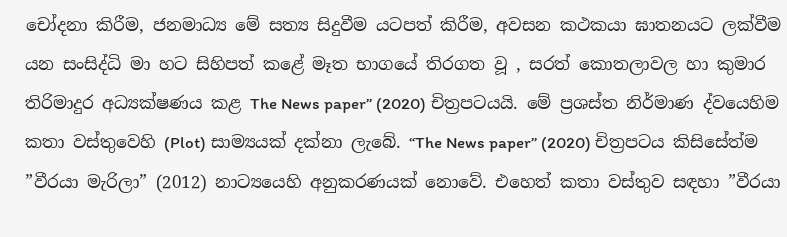චෝදනා කිරීම, ජනමාධ්‍ය මේ සත්‍ය සිදුවීම යටපත් කිරීම, අවසන කථකයා ඝාතනයට ලක්වීම යන සංසිද්ධි මා හට සිහිපත් කළේ මෑත භාගයේ තිරගත වූ , සරත් කොතලාවල හා කුමාර තිරිමාදුර අධ්‍යක්ෂණය කළ The News paper” (2020) චිත්‍රපටයයි. මේ ප්‍රශස්ත නිර්මාණ ද්වයෙහිම කතා වස්තුවෙහි (Plot) සාම්‍යයක් දක්නා ලැබේ. “The News paper” (2020) චිත්‍රපටය කිසිසේත්ම ”වීරයා මැරිලා” (2012) නාට්‍යයෙහි අනුකරණයක් නොවේ. එහෙත් කතා වස්තුව සඳහා ”වීරයා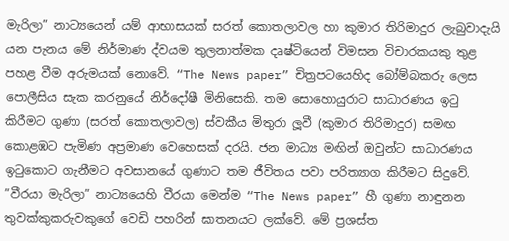මැරිලා” නාට්‍යයෙන් යම් ආභාසයක් සරත් කොතලාවල හා කුමාර තිරිමාදුර ලැබුවාදැයි යන පැනය මේ නිර්මාණ ද්වයම තුලනාත්මක දෘෂ්ටියෙන් විමසන විචාරකයකු තුළ පහළ වීම අරුමයක් නොවේ. “The News paper” චිත්‍රපටයෙහිද බෝම්බකරු ලෙස පොලීසිය සැක කරනුයේ නිර්දෝෂී මිනිසෙකි. තම සොහොයුරාට සාධාරණය ඉටු කිරීමට ගුණා (සරත් කොතලාවල) ස්වකීය මිතුරා ලූ‍වී (කුමාර තිරිමාදුර) සමඟ කොළඹට පැමිණ අප්‍රමාණ වෙහෙසක් දරයි. ජන මාධ්‍ය මඟින් ඔවුන්ට සාධාරණය ඉටුකොට ගැනීමට අවසානයේ ගුණාට තම ජීවිතය පවා පරිත්‍යාග කිරීමට සිදුවේ. ”වීරයා මැරිලා” නාට්‍යයෙහි වීරයා මෙන්ම “The News paper” හී ගුණා නාඳුනන තුවක්කුකරුවකුගේ වෙඩි පහරින් ඝාතනයට ලක්වේ. මේ ප්‍රශස්ත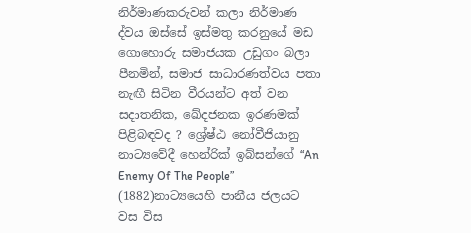නිර්මාණකරුවන් කලා නිර්මාණ ද්වය ඔස්සේ ඉස්මතු කරනුයේ මඩ ගොහොරු සමාජයක උඩුගං බලා පීනමින්, සමාජ සාධාරණත්වය පතා නැඟී සිටින වීරයන්ට අත් වන සදාතනික, ඛේදජනක ඉරණමක් පිළිබඳවද ? ශ්‍රේෂ්ඨ නෝවීජියානු නාට්‍යවේදී හෙන්රික් ඉබ්සන්ගේ “An Enemy Of The People” (1882)නාට්‍යයෙහි පානීය ජලයට වස විස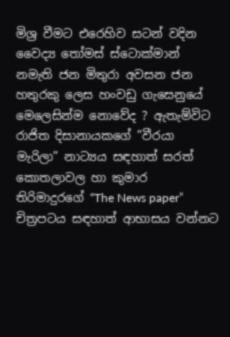මිශ්‍ර වීමට එරෙහිව සටන් වදින වෛද්‍ය තෝමස් ස්ටොක්මාන් නමැති ජන මිතුරා අවසන ජන හතුරකු ලෙස හංවඩු ගැසෙනුයේ මෙලෙසින්ම නොවේද ? ඇතැම්විට රාජිත දිසානායකගේ ”වීරයා මැරිලා” නාට්‍යය සඳහාත් සරත් කොතලාවල හා කුමාර තිරිමාදුරගේ “The News paper”  චිත්‍රපටය සඳහාත් ආභාසය වන්නට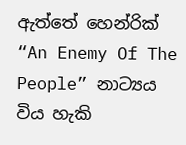ඇත්තේ හෙන්රික් “An Enemy Of The People” නාට්‍යය විය හැකි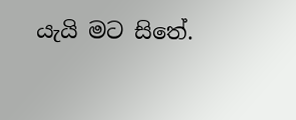යැයි මට සිතේ.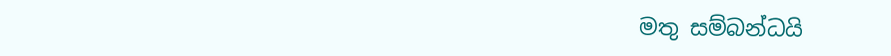මතු සම්බන්ධයි